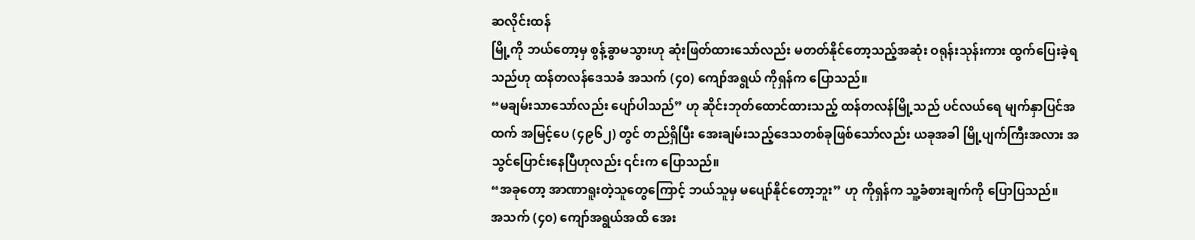ဆလိုင်းထန်
မြို့ကို ဘယ်တော့မှ စွန့်ခွာမသွားဟု ဆုံးဖြတ်ထားသော်လည်း မတတ်နိုင်တော့သည့်အဆုံး ဝရုန်းသုန်းကား ထွက်ပြေးခဲ့ရသည်ဟု ထန်တလန်ဒေသခံ အသက် (၄၀) ကျော်အရွယ် ကိုရှန်က ပြောသည်။
“မချမ်းသာသော်လည်း ပျော်ပါသည်” ဟု ဆိုင်းဘုတ်ထောင်ထားသည့် ထန်တလန်မြို့သည် ပင်လယ်ရေ မျက်နှာပြင်အထက် အမြင့်ပေ (၄၉၆၂) တွင် တည်ရှိပြီး အေးချမ်းသည့်ဒေသတစ်ခုဖြစ်သော်လည်း ယခုအခါ မြို့ပျက်ကြီးအလား အသွင်ပြောင်းနေပြီဟုလည်း ၎င်းက ပြောသည်။
“အခုတော့ အာဏာရူးတဲ့သူတွေကြောင့် ဘယ်သူမှ မပျော်နိုင်တော့ဘူး” ဟု ကိုရှန်က သူ့ခံစားချက်ကို ပြောပြသည်။
အသက် (၄၀) ကျော်အရွယ်အထိ အေး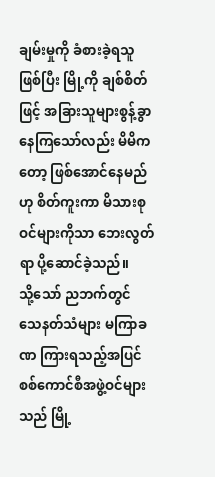ချမ်းမှုကို ခံစားခဲ့ရသူဖြစ်ပြီး မြို့ကို ချစ်စိတ်ဖြင့် အခြားသူများစွန့်ခွာနေကြသော်လည်း မိမိကတော့ ဖြစ်အောင်နေမည်ဟု စိတ်ကူးကာ မိသားစုဝင်များကိုသာ ဘေးလွတ်ရာ ပို့ဆောင်ခဲ့သည်။
သို့သော် ညဘက်တွင် သေနတ်သံများ မကြာခဏ ကြားရသည့်အပြင် စစ်ကောင်စီအဖွဲ့ဝင်များသည် မြို့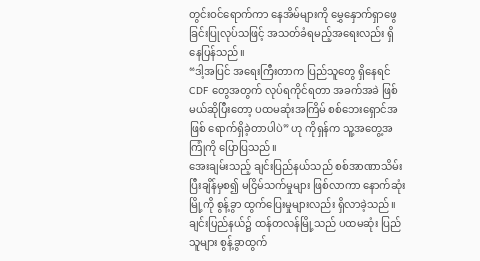တွင်းဝင်ရောက်ကာ နေအိမ်များကို မွှေနှောက်ရှာဖွေခြင်းပြုလုပ်သဖြင့် အသတ်ခံရမည့်အရေးလည်း ရှိနေပြန်သည်။
“ဒါ့အပြင် အရေးကြီးတာက ပြည်သူတွေ ရှိနေရင် CDF တွေအတွက် လုပ်ရကိုင်ရတာ အခက်အခဲ ဖြစ်မယ်ဆိုပြီးတော့ ပထမဆုံးအကြိမ် စစ်ဘေးရှောင်အဖြစ် ရောက်ရှိခဲ့တာပါပဲ” ဟု ကိုရှန်က သူ့အတွေ့အကြုံကို ပြောပြသည်။
အေးချမ်းသည့် ချင်းပြည်နယ်သည် စစ်အာဏာသိမ်းပြီးချိန်မှစ၍ မငြိမ်သက်မှုများ ဖြစ်လာကာ နောက်ဆုံး မြို့ကို စွန့်ခွာ ထွက်ပြေးမှုများလည်း ရှိလာခဲ့သည်။
ချင်းပြည်နယ်၌ ထန်တလန်မြို့သည် ပထမဆုံး ပြည်သူများ စွန့်ခွာထွက်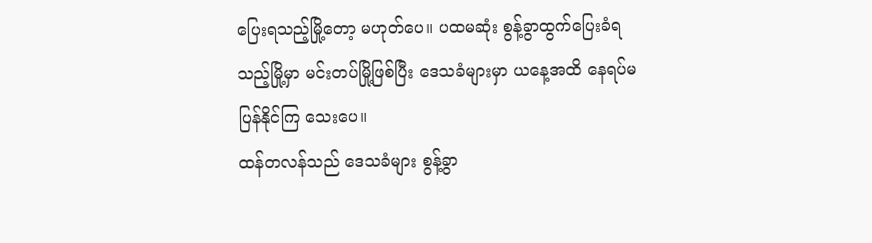ပြေးရသည့်မြို့တော့ မဟုတ်ပေ။ ပထမဆုံး စွန့်ခွာထွက်ပြေးခံရသည့်မြို့မှာ မင်းတပ်မြို့ဖြစ်ပြီး ဒေသခံများမှာ ယနေ့အထိ နေရပ်မပြန်နိုင်ကြ သေးပေ။
ထန်တလန်သည် ဒေသခံများ စွန့်ခွာ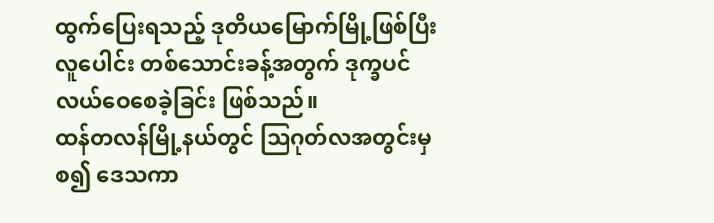ထွက်ပြေးရသည့် ဒုတိယမြောက်မြို့ဖြစ်ပြီး လူပေါင်း တစ်သောင်းခန့်အတွက် ဒုက္ခပင်လယ်ဝေစေခဲ့ခြင်း ဖြစ်သည်။
ထန်တလန်မြို့နယ်တွင် သြဂုတ်လအတွင်းမှစ၍ ဒေသကာ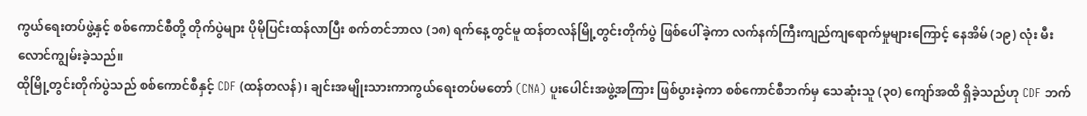ကွယ်ရေးတပ်ဖွဲ့နှင့် စစ်ကောင်စီတို့ တိုက်ပွဲများ ပိုမိုပြင်းထန်လာပြီး စက်တင်ဘာလ (၁၈) ရက်နေ့တွင်မူ ထန်တလန်မြို့တွင်းတိုက်ပွဲ ဖြစ်ပေါ်ခဲ့ကာ လက်နက်ကြီးကျည်ကျရောက်မှုများကြောင့် နေအိမ် (၁၉) လုံး မီးလောင်ကျွမ်းခဲ့သည်။
ထိုမြို့တွင်းတိုက်ပွဲသည် စစ်ကောင်စီနှင့် CDF (ထန်တလန်)၊ ချင်းအမျိုးသားကာကွယ်ရေးတပ်မတော် (CNA) ပူးပေါင်းအဖွဲ့အကြား ဖြစ်ပွားခဲ့ကာ စစ်ကောင်စီဘက်မှ သေဆုံးသူ (၃၀) ကျော်အထိ ရှိခဲ့သည်ဟု CDF ဘက်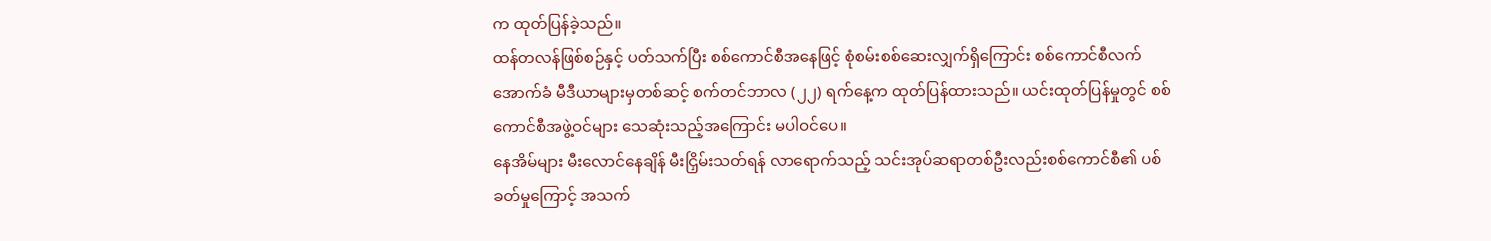က ထုတ်ပြန်ခဲ့သည်။
ထန်တလန်ဖြစ်စဉ်နှင့် ပတ်သက်ပြီး စစ်ကောင်စီအနေဖြင့် စုံစမ်းစစ်ဆေးလျှက်ရှိကြောင်း စစ်ကောင်စီလက်အောက်ခံ မီဒီယာများမှတစ်ဆင့် စက်တင်ဘာလ (၂၂) ရက်နေ့က ထုတ်ပြန်ထားသည်။ ယင်းထုတ်ပြန်မှုတွင် စစ်ကောင်စီအဖွဲ့ဝင်များ သေဆုံးသည့်အကြောင်း မပါဝင်ပေ။
နေအိမ်များ မီးလောင်နေချိန် မီးငြှိမ်းသတ်ရန် လာရောက်သည့် သင်းအုပ်ဆရာတစ်ဦးလည်းစစ်ကောင်စီ၏ ပစ်ခတ်မှုကြောင့် အသက်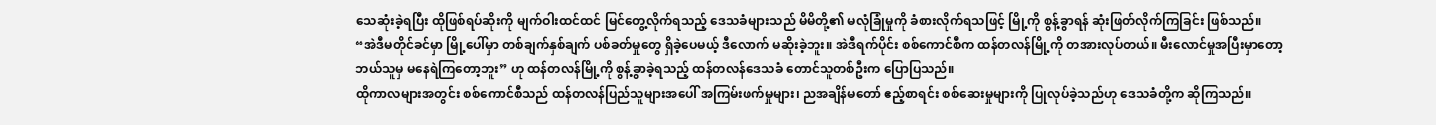သေဆုံးခဲ့ရပြီး ထိုဖြစ်ရပ်ဆိုးကို မျက်ဝါးထင်ထင် မြင်တွေ့လိုက်ရသည့် ဒေသခံများသည် မိမိတို့၏ မလုံခြုံမှုကို ခံစားလိုက်ရသဖြင့် မြို့ကို စွန့်ခွာရန် ဆုံးဖြတ်လိုက်ကြခြင်း ဖြစ်သည်။
“အဲဒီမတိုင်ခင်မှာ မြို့ပေါ်မှာ တစ်ချက်နှစ်ချက် ပစ်ခတ်မှုတွေ ရှိခဲ့ပေမယ့် ဒီလောက် မဆိုးခဲ့ဘူး။ အဲဒီရက်ပိုင်း စစ်ကောင်စီက ထန်တလန်မြို့ကို တအားလုပ်တယ်။ မီးလောင်မှုအပြီးမှာတော့ ဘယ်သူမှ မနေရဲကြတော့ဘူး” ဟု ထန်တလန်မြို့ကို စွန့်ခွာခဲ့ရသည့် ထန်တလန်ဒေသခံ တောင်သူတစ်ဦးက ပြောပြသည်။
ထိုကာလများအတွင်း စစ်ကောင်စီသည် ထန်တလန်ပြည်သူများအပေါ် အကြမ်းဖက်မှုများ၊ ညအချိန်မတော် ဧည့်စာရင်း စစ်ဆေးမှုများကို ပြုလုပ်ခဲ့သည်ဟု ဒေသခံတို့က ဆိုကြသည်။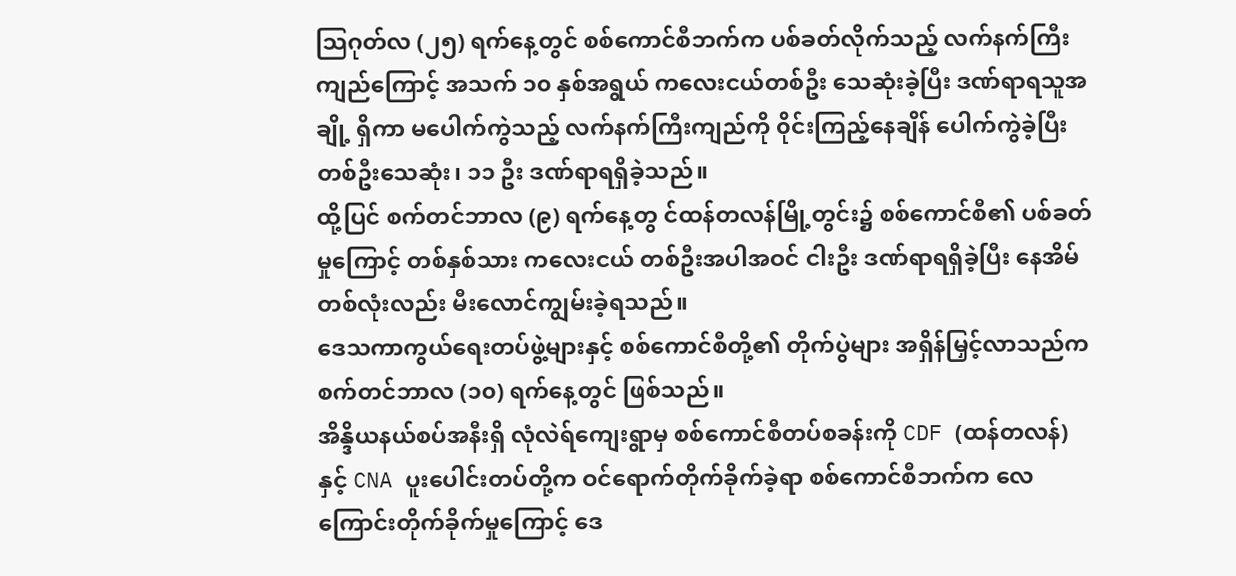သြဂုတ်လ (၂၅) ရက်နေ့တွင် စစ်ကောင်စီဘက်က ပစ်ခတ်လိုက်သည့် လက်နက်ကြီးကျည်ကြောင့် အသက် ၁၀ နှစ်အရွယ် ကလေးငယ်တစ်ဦး သေဆုံးခဲ့ပြီး ဒဏ်ရာရသူအချို့ ရှိကာ မပေါက်ကွဲသည့် လက်နက်ကြီးကျည်ကို ၀ိုင်းကြည့်နေချိန် ပေါက်ကွဲခဲ့ပြီး တစ်ဦးသေဆုံး၊ ၁၁ ဦး ဒဏ်ရာရရှိခဲ့သည်။
ထို့ပြင် စက်တင်ဘာလ (၉) ရက်နေ့တွ င်ထန်တလန်မြို့တွင်း၌ စစ်ကောင်စီ၏ ပစ်ခတ်မှုကြောင့် တစ်နှစ်သား ကလေးငယ် တစ်ဦးအပါအဝင် ငါးဦး ဒဏ်ရာရရှိခဲ့ပြီး နေအိမ်တစ်လုံးလည်း မီးလောင်ကျွမ်းခဲ့ရသည်။
ဒေသကာကွယ်ရေးတပ်ဖွဲ့များနှင့် စစ်ကောင်စီတို့၏ တိုက်ပွဲများ အရှိန်မြှင့်လာသည်က စက်တင်ဘာလ (၁၀) ရက်နေ့တွင် ဖြစ်သည်။
အိန္ဒိယနယ်စပ်အနီးရှိ လုံလဲရ်ကျေးရွာမှ စစ်ကောင်စီတပ်စခန်းကို CDF (ထန်တလန်) နှင့် CNA ပူးပေါင်းတပ်တို့က ဝင်ရောက်တိုက်ခိုက်ခဲ့ရာ စစ်ကောင်စီဘက်က လေကြောင်းတိုက်ခိုက်မှုကြောင့် ဒေ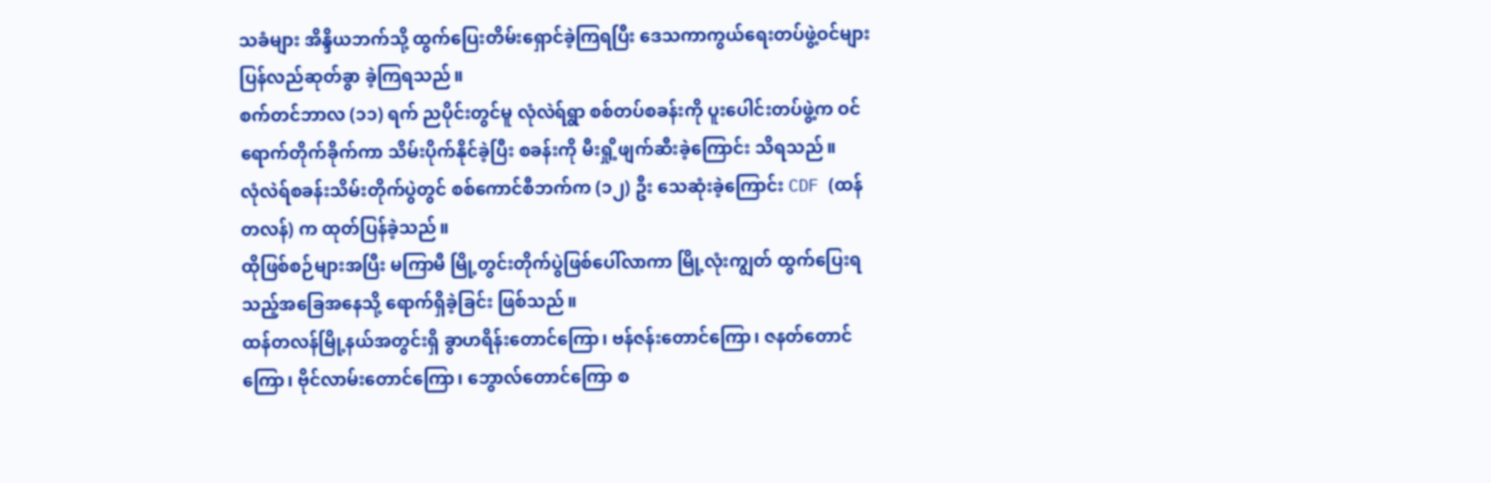သခံများ အိန္ဒိယဘက်သို့ ထွက်ပြေးတိမ်းရှောင်ခဲ့ကြရပြီး ဒေသကာကွယ်ရေးတပ်ဖွဲ့ဝင်များ ပြန်လည်ဆုတ်ခွာ ခဲ့ကြရသည်။
စက်တင်ဘာလ (၁၁) ရက် ညပိုင်းတွင်မူ လုံလဲရ်ရွာ စစ်တပ်စခန်းကို ပူးပေါင်းတပ်ဖွဲ့က ဝင်ရောက်တိုက်ခိုက်ကာ သိမ်းပိုက်နိုင်ခဲ့ပြီး စခန်းကို မီးရှို့ဖျက်ဆီးခဲ့ကြောင်း သိရသည်။
လုံလဲရ်စခန်းသိမ်းတိုက်ပွဲတွင် စစ်ကောင်စီဘက်က (၁၂) ဦး သေဆုံးခဲ့ကြောင်း CDF (ထန်တလန်) က ထုတ်ပြန်ခဲ့သည်။
ထိုဖြစ်စဉ်များအပြီး မကြာမီ မြို့တွင်းတိုက်ပွဲဖြစ်ပေါ်လာကာ မြို့လုံးကျွတ် ထွက်ပြေးရသည့်အခြေအနေသို့ ရောက်ရှိခဲ့ခြင်း ဖြစ်သည်။
ထန်တလန်မြို့နယ်အတွင်းရှိ ခွာဟရိန်းတောင်ကြော၊ ဗန်ဇန်းတောင်ကြော၊ ဇနတ်တောင်ကြော၊ ဗိုင်လာမ်းတောင်ကြော၊ ဘွောလ်တောင်ကြော စ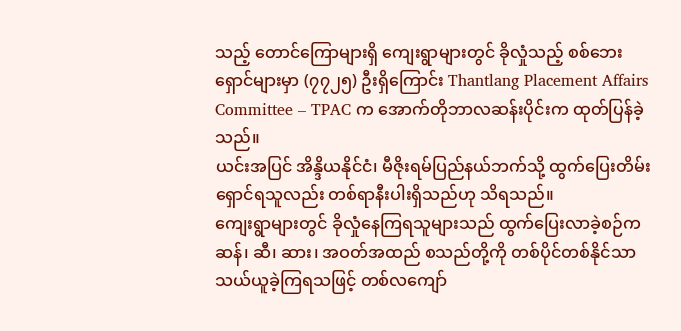သည့် တောင်ကြောများရှိ ကျေးရွာများတွင် ခိုလှုံသည့် စစ်ဘေးရှောင်များမှာ (၇၇၂၅) ဦးရှိကြောင်း Thantlang Placement Affairs Committee – TPAC က အောက်တိုဘာလဆန်းပိုင်းက ထုတ်ပြန်ခဲ့သည်။
ယင်းအပြင် အိန္ဒိယနိုင်ငံ၊ မီဇိုးရမ်ပြည်နယ်ဘက်သို့ ထွက်ပြေးတိမ်းရှောင်ရသူလည်း တစ်ရာနီးပါးရှိသည်ဟု သိရသည်။
ကျေးရွာများတွင် ခိုလှုံနေကြရသူများသည် ထွက်ပြေးလာခဲ့စဉ်က ဆန်၊ ဆီ၊ ဆား၊ အဝတ်အထည် စသည်တို့ကို တစ်ပိုင်တစ်နိုင်သာ သယ်ယူခဲ့ကြရသဖြင့် တစ်လကျော်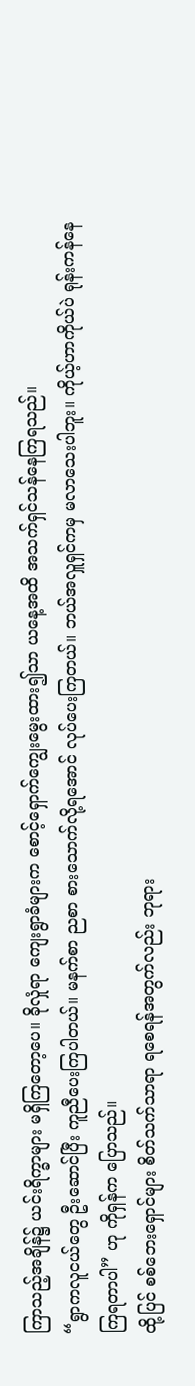ကြာသည့်အချိန်၌ ယင်းရိက္ခာများ မရှိကြတော့ပေ။ ခိုလှုံရာ ကျေးရွာခံများက စောင့်ရှောက်ကျွေးမွေးထား၍သာ ယနေ့အထိ အသက်ရှင်သန်နေကြရသည်။
“ရွာကလူငယ်တွေ ဦးဆောင်ပြီး ကူညီပေးကြပါတယ်။ မနက်စာ ညစာ စားသောက်လို့ရအောင် လုပ်ပေးကြတယ်။ ဘယ်အလှူရှင်ကမှ မလာသေးပါဘူး။ ကိုယ့်ဟာကိုယ်ပဲ ရုန်းကန်နေကြရတာပါ” ဟု ကိုရှန်က ပြောသည်။
ထို့ပြင် စစ်ဘေးရှောင်များ စိတ်သက်သာရာ ရစေရန်အတွက်လည်း ဘုရား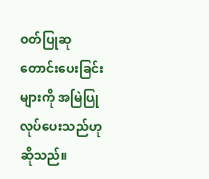ဝတ်ပြုဆုတောင်းပေးခြင်းများကို အမြဲပြုလုပ်ပေးသည်ဟု ဆိုသည်။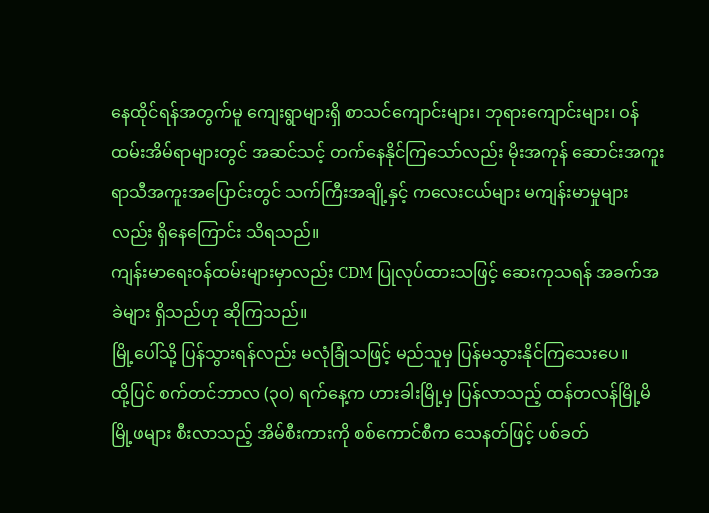နေထိုင်ရန်အတွက်မူ ကျေးရွာများရှိ စာသင်ကျောင်းများ၊ ဘုရားကျောင်းများ၊ ဝန်ထမ်းအိမ်ရာများတွင် အဆင်သင့် တက်နေနိုင်ကြသော်လည်း မိုးအကုန် ဆောင်းအကူး ရာသီအကူးအပြောင်းတွင် သက်ကြီးအချို့နှင့် ကလေးငယ်များ မကျန်းမာမှုများလည်း ရှိနေကြောင်း သိရသည်။
ကျန်းမာရေးဝန်ထမ်းများမှာလည်း CDM ပြုလုပ်ထားသဖြင့် ဆေးကုသရန် အခက်အခဲများ ရှိသည်ဟု ဆိုကြသည်။
မြို့ပေါ်သို့ ပြန်သွားရန်လည်း မလုံခြုံသဖြင့် မည်သူမှ ပြန်မသွားနိုင်ကြသေးပေ။
ထို့ပြင် စက်တင်ဘာလ (၃၀) ရက်နေ့က ဟားခါးမြို့မှ ပြန်လာသည့် ထန်တလန်မြို့မိမြို့ဖများ စီးလာသည့် အိမ်စီးကားကို စစ်ကောင်စီက သေနတ်ဖြင့် ပစ်ခတ်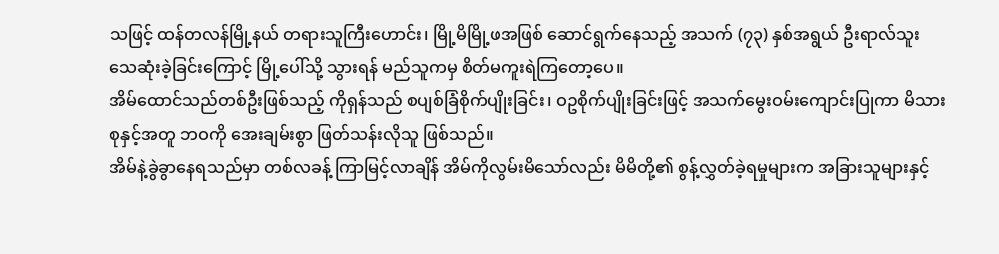သဖြင့် ထန်တလန်မြို့နယ် တရားသူကြီးဟောင်း၊ မြို့မိမြို့ဖအဖြစ် ဆောင်ရွက်နေသည့် အသက် (၇၃) နှစ်အရွယ် ဦးရာလ်သူး သေဆုံးခဲ့ခြင်းကြောင့် မြို့ပေါ်သို့ သွားရန် မည်သူကမှ စိတ်မကူးရဲကြတော့ပေ။
အိမ်ထောင်သည်တစ်ဦးဖြစ်သည့် ကိုရှန်သည် စပျစ်ခြံစိုက်ပျိုးခြင်း၊ ဝဥစိုက်ပျိုးခြင်းဖြင့် အသက်မွေးဝမ်းကျောင်းပြုကာ မိသားစုနှင့်အတူ ဘဝကို အေးချမ်းစွာ ဖြတ်သန်းလိုသူ ဖြစ်သည်။
အိမ်နဲ့ခွဲခွာနေရသည်မှာ တစ်လခန့် ကြာမြင့်လာချိန် အိမ်ကိုလွမ်းမိသော်လည်း မိမိတို့၏ စွန့်လွှတ်ခဲ့ရမှုများက အခြားသူများနှင့်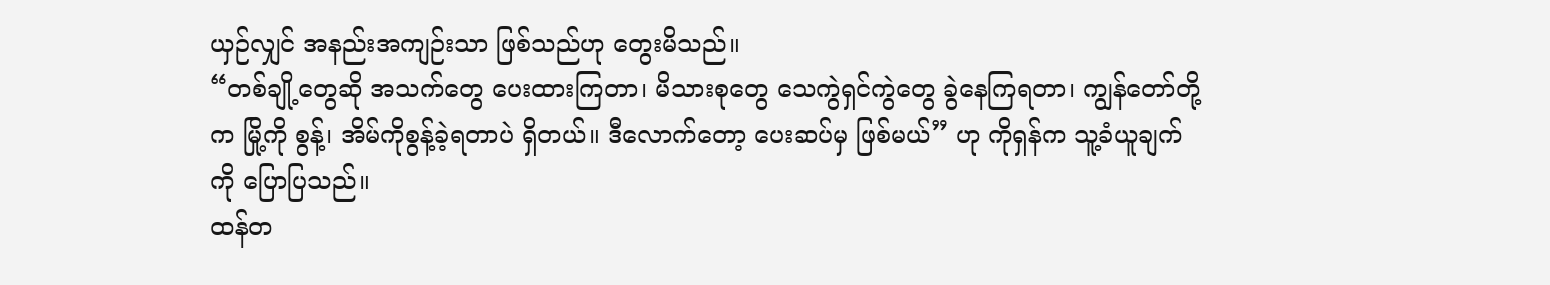ယှဉ်လျှင် အနည်းအကျဉ်းသာ ဖြစ်သည်ဟု တွေးမိသည်။
“တစ်ချို့တွေဆို အသက်တွေ ပေးထားကြတာ၊ မိသားစုတွေ သေကွဲရှင်ကွဲတွေ ခွဲနေကြရတာ၊ ကျွန်တော်တို့က မြို့ကို စွန့်၊ အိမ်ကိုစွန့်ခဲ့ရတာပဲ ရှိတယ်။ ဒီလောက်တော့ ပေးဆပ်မှ ဖြစ်မယ်” ဟု ကိုရှန်က သူ့ခံယူချက်ကို ပြောပြသည်။
ထန်တ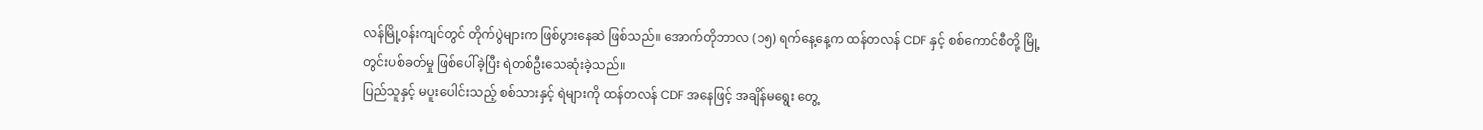လန်မြို့ဝန်းကျင်တွင် တိုက်ပွဲများက ဖြစ်ပွားနေဆဲ ဖြစ်သည်။ အောက်တိုဘာလ (၁၅) ရက်နေ့နေ့က ထန်တလန် CDF နှင့် စစ်ကောင်စီတို့ မြို့တွင်းပစ်ခတ်မှု ဖြစ်ပေါ်ခဲ့ပြီး ရဲတစ်ဦးသေဆုံးခဲ့သည်။
ပြည်သူနှင့် မပူးပေါင်းသည့် စစ်သားနှင့် ရဲများကို ထန်တလန် CDF အနေဖြင့် အချိန်မရွေး တွေ့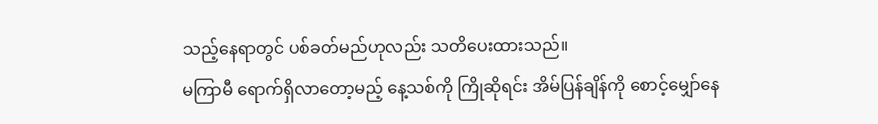သည့်နေရာတွင် ပစ်ခတ်မည်ဟုလည်း သတိပေးထားသည်။
မကြာမီ ရောက်ရှိလာတော့မည့် နေ့သစ်ကို ကြိုဆိုရင်း အိမ်ပြန်ချိန်ကို စောင့်မျှော်နေ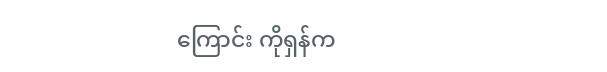ကြောင်း ကိုရှန်က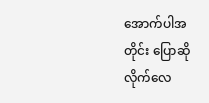အောက်ပါအတိုင်း ပြောဆိုလိုက်လေ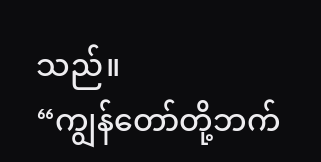သည်။
“ကျွန်တော်တို့ဘက်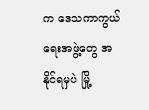က ဒေသကာကွယ်ရေးအဖွဲ့တွေ အနိုင်ရမှပဲ မြို့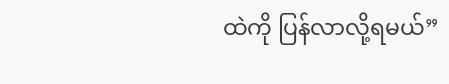ထဲကို ပြန်လာလို့ရမယ်”